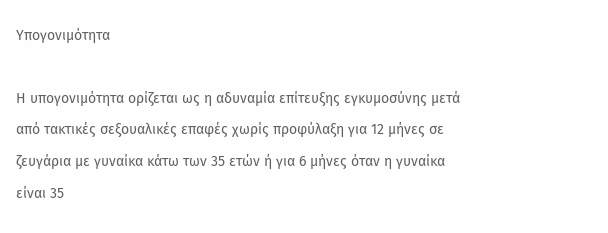Υπογονιμότητα

Η υπογονιμότητα ορίζεται ως η αδυναμία επίτευξης εγκυμοσύνης μετά από τακτικές σεξουαλικές επαφές χωρίς προφύλαξη για 12 μήνες σε ζευγάρια με γυναίκα κάτω των 35 ετών ή για 6 μήνες όταν η γυναίκα είναι 35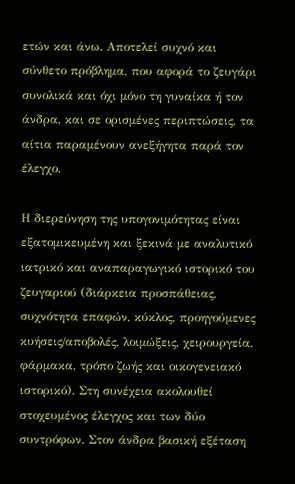ετών και άνω. Αποτελεί συχνό και σύνθετο πρόβλημα, που αφορά το ζευγάρι συνολικά και όχι μόνο τη γυναίκα ή τον άνδρα, και σε ορισμένες περιπτώσεις, τα αίτια παραμένουν ανεξήγητα παρά τον έλεγχο.

Η διερεύνηση της υπογονιμότητας είναι εξατομικευμένη και ξεκινά με αναλυτικό ιατρικό και αναπαραγωγικό ιστορικό του ζευγαριού (διάρκεια προσπάθειας, συχνότητα επαφών, κύκλος, προηγούμενες κυήσεις/αποβολές, λοιμώξεις, χειρουργεία, φάρμακα, τρόπο ζωής και οικογενειακό ιστορικό). Στη συνέχεια ακολουθεί στοχευμένος έλεγχος και των δύο συντρόφων. Στον άνδρα βασική εξέταση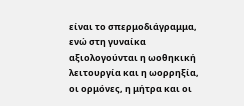είναι το σπερμοδιάγραμμα, ενώ στη γυναίκα αξιολογούνται η ωοθηκική λειτουργία και η ωορρηξία, οι ορμόνες, η μήτρα και οι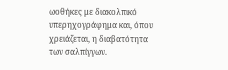ωοθήκες με διακολπικό υπερηχογράφημα και, όπου χρειάζεται, η διαβατότητα των σαλπίγγων.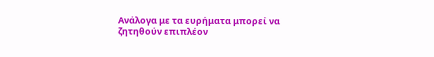Ανάλογα με τα ευρήματα μπορεί να ζητηθούν επιπλέον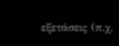εξετάσεις (π.χ.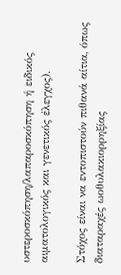υστεροσκόπηση/λαπαροσκόπηση ή ειδικός αιματολογικός και γενετικός έλεγχος).

Στόχος είναι να εντοπιστούν πιθανά αίτια, όπως διαταραχές ωοθυλακιορρηξίας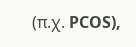(π.χ. PCOS),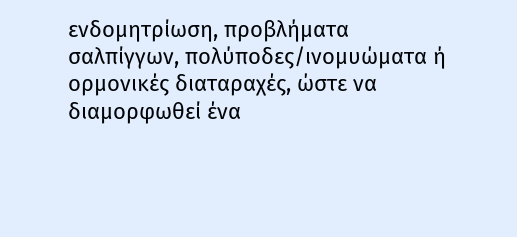ενδομητρίωση, προβλήματα σαλπίγγων, πολύποδες/ινομυώματα ή ορμονικές διαταραχές, ώστε να διαμορφωθεί ένα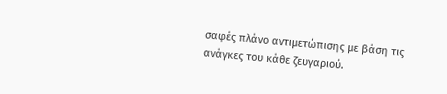σαφές πλάνο αντιμετώπισης με βάση τις ανάγκες του κάθε ζευγαριού.